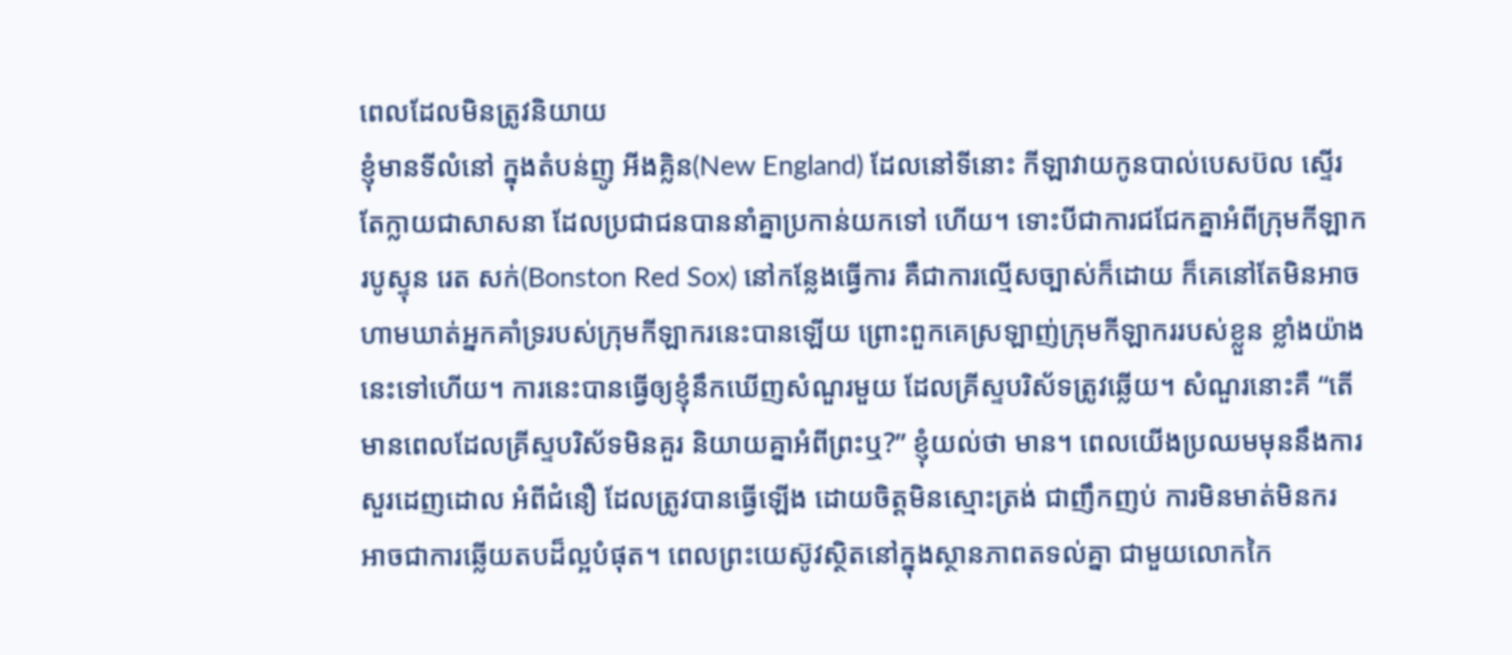ពេលដែលមិនត្រូវនិយាយ
ខ្ញុំមានទីលំនៅ ក្នុងតំបន់ញូ អីងគ្លិន(New England) ដែលនៅទីនោះ កីឡាវាយកូនបាល់បេសប៊ល ស្ទើរតែក្លាយជាសាសនា ដែលប្រជាជនបាននាំគ្នាប្រកាន់យកទៅ ហើយ។ ទោះបីជាការជជែកគ្នាអំពីក្រុមកីឡាករបូស្ទុន រេត សក់(Bonston Red Sox) នៅកន្លែងធ្វើការ គឺជាការល្មើសច្បាស់ក៏ដោយ ក៏គេនៅតែមិនអាចហាមឃាត់អ្នកគាំទ្ររបស់ក្រុមកីឡាករនេះបានឡើយ ព្រោះពួកគេស្រឡាញ់ក្រុមកីឡាកររបស់ខ្លួន ខ្លាំងយ៉ាងនេះទៅហើយ។ ការនេះបានធ្វើឲ្យខ្ញុំនឹកឃើញសំណួរមួយ ដែលគ្រីស្ទបរិស័ទត្រូវឆ្លើយ។ សំណួរនោះគឺ “តើមានពេលដែលគ្រីស្ទបរិស័ទមិនគួរ និយាយគ្នាអំពីព្រះឬ?” ខ្ញុំយល់ថា មាន។ ពេលយើងប្រឈមមុននឹងការសួរដេញដោល អំពីជំនឿ ដែលត្រូវបានធ្វើឡើង ដោយចិត្តមិនស្មោះត្រង់ ជាញឹកញប់ ការមិនមាត់មិនករ អាចជាការឆ្លើយតបដ៏ល្អបំផុត។ ពេលព្រះយេស៊ូវស្ថិតនៅក្នុងស្ថានភាពតទល់គ្នា ជាមួយលោកកៃ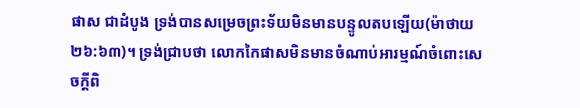ផាស ជាដំបូង ទ្រង់បានសម្រេចព្រះទ័យមិនមានបន្ទូលតបឡើយ(ម៉ាថាយ ២៦:៦៣)។ ទ្រង់ជ្រាបថា លោកកៃផាសមិនមានចំណាប់អារម្មណ៍ចំពោះសេចក្តីពិ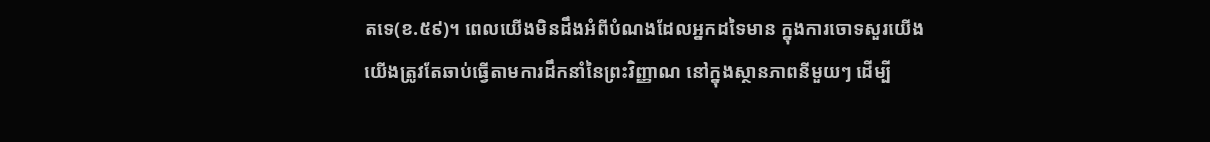តទេ(ខ.៥៩)។ ពេលយើងមិនដឹងអំពីបំណងដែលអ្នកដទៃមាន ក្នុងការចោទសួរយើង យើងត្រូវតែឆាប់ធ្វើតាមការដឹកនាំនៃព្រះវិញ្ញាណ នៅក្នុងស្ថានភាពនីមួយៗ ដើម្បី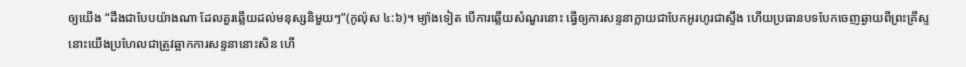ឲ្យយើង “ដឹងជាបែបយ៉ាងណា ដែលគួរឆ្លើយដល់មនុស្សនិមួយៗ”(កូល៉ុស ៤:៦)។ ម្យ៉ាងទៀត បើការឆ្លើយសំណួរនោះ ធ្វើឲ្យការសន្ទនាក្លាយជាបែកអូរហូរជាស្ទឹង ហើយប្រធានបទបែកចេញឆ្ងាយពីព្រះគ្រីស្ទ នោះយើងប្រហែលជាត្រូវឆ្អាកការសន្ទនានោះសិន ហើ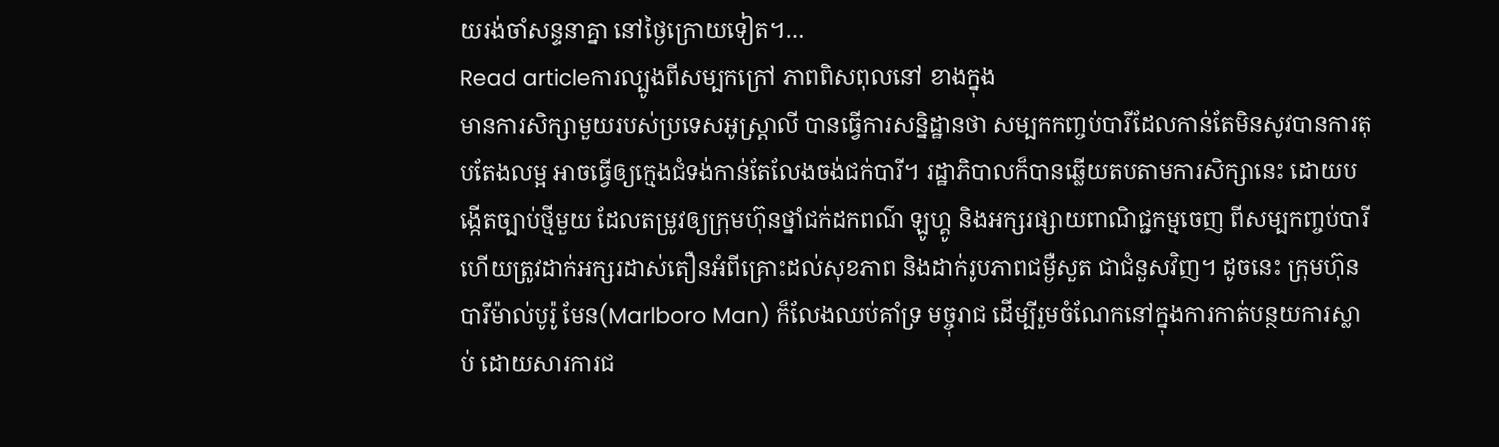យរង់ចាំសន្ទនាគ្នា នៅថ្ងៃក្រោយទៀត។…
Read articleការល្បូងពីសម្បកក្រៅ ភាពពិសពុលនៅ ខាងក្នុង
មានការសិក្សាមួយរបស់ប្រទេសអូស្រ្តាលី បានធ្វើការសន្និដ្ឋានថា សម្បកកញ្ចប់បារីដែលកាន់តែមិនសូវបានការតុបតែងលម្អ អាចធ្វើឲ្យក្មេងជំទង់កាន់តែលែងចង់ជក់បារី។ រដ្ឋាភិបាលក៏បានឆ្លើយតបតាមការសិក្សានេះ ដោយបង្កើតច្បាប់ថ្មីមួយ ដែលតម្រូវឲ្យក្រុមហ៊ុនថ្នាំជក់ដកពណ៌ ឡូហ្គូ និងអក្សរផ្សាយពាណិជ្ជកម្មចេញ ពីសម្បកញ្ចប់បារី ហើយត្រូវដាក់អក្សរដាស់តឿនអំពីគ្រោះដល់សុខភាព និងដាក់រូបភាពជម្ងឺសួត ជាជំនួសវិញ។ ដូចនេះ ក្រុមហ៊ុនបារីម៉ាល់បូរ៉ូ មែន(Marlboro Man) ក៏លែងឈប់គាំទ្រ មច្ចុរាជ ដើម្បីរួមចំណែកនៅក្នុងការកាត់បន្ថយការស្លាប់ ដោយសារការជ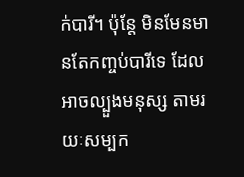ក់បារី។ ប៉ុន្តែ មិនមែនមានតែកញ្ចប់បារីទេ ដែលអាចល្បួងមនុស្ស តាមរយៈសម្បក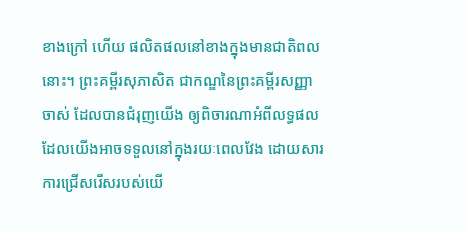ខាងក្រៅ ហើយ ផលិតផលនៅខាងក្នុងមានជាតិពលនោះ។ ព្រះគម្ពីរសុភាសិត ជាកណ្ឌនៃព្រះគម្ពីរសញ្ញាចាស់ ដែលបានជំរុញយើង ឲ្យពិចារណាអំពីលទ្ធផលដែលយើងអាចទទួលនៅក្នុងរយៈពេលវែង ដោយសារការជ្រើសរើសរបស់យើ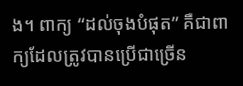ង។ ពាក្យ “ដល់ចុងបំផុត” គឺជាពាក្យដែលត្រូវបានប្រើជាច្រើន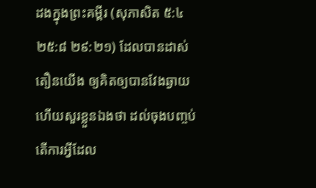ដងក្នុងព្រះគម្ពីរ (សុភាសិត ៥:៤ ២៥:៨ ២៩:២១) ដែលបានដាស់តឿនយើង ឲ្យគិតឲ្យបានវែងឆ្ងាយ ហើយសួរខ្លួនឯងថា ដល់ចុងបញ្ចប់ តើការអ្វីដែល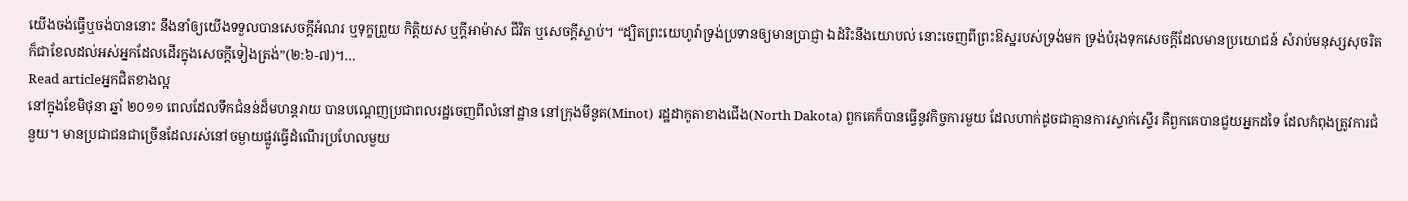យើងចង់ធ្វើឬចង់បាននោះ នឹងនាំឲ្យយើងទទួលបានសេចក្តីអំណរ ឬទុក្ខព្រួយ កិត្តិយស ឬក្តីអាម៉ាស ជីវិត ឬសេចក្តីស្លាប់។ “ដ្បិតព្រះយេហូវ៉ាទ្រង់ប្រទានឲ្យមានប្រាជ្ញា ឯដំរិះនឹងយោបល់ នោះចេញពីព្រះឱស្ឋរបស់ទ្រង់មក ទ្រង់បំរុងទុកសេចក្តីដែលមានប្រយោជន៍ សំរាប់មនុស្សសុចរិត ក៏ជាខែលដល់អស់អ្នកដែលដើរក្នុងសេចក្តីទៀងត្រង់”(២:៦-៧)។…
Read articleអ្នកជិតខាងល្អ
នៅក្នុងខែមិថុនា ឆ្នាំ ២០១១ ពេលដែលទឹកជំនន់ដ៏មហន្តរាយ បានបណ្តេញប្រជាពលរដ្ឋចេញពីលំនៅដ្ឋាន នៅក្រុងមីនូត(Minot) រដ្ឋដាកូតាខាងជើង(North Dakota) ពួកគេក៏បានធ្វើនូវកិច្ចការមួយ ដែលហាក់ដូចជាគ្មានការស្ទាក់ស្ទើរ គឺពួកគេបានជួយអ្នកដទៃ ដែលកំពុងត្រូវការជំនួយ។ មានប្រជាជនជាច្រើនដែលរស់នៅចម្ងាយផ្លូវធ្វើដំណើរប្រហែលមួយ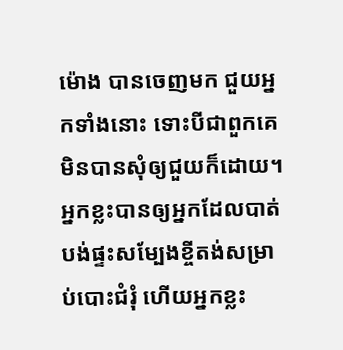ម៉ោង បានចេញមក ជួយអ្នកទាំងនោះ ទោះបីជាពួកគេមិនបានសុំឲ្យជួយក៏ដោយ។ អ្នកខ្លះបានឲ្យអ្នកដែលបាត់បង់ផ្ទះសម្បែងខ្ចីតង់សម្រាប់បោះជំរុំ ហើយអ្នកខ្លះ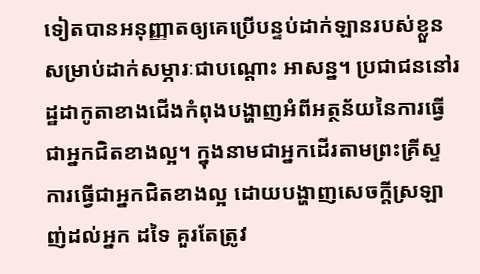ទៀតបានអនុញ្ញាតឲ្យគេប្រើបន្ទប់ដាក់ឡានរបស់ខ្លួន សម្រាប់ដាក់សម្ភារៈជាបណ្តោះ អាសន្ន។ ប្រជាជននៅរដ្ឋដាកូតាខាងជើងកំពុងបង្ហាញអំពីអត្ថន័យនៃការធ្វើជាអ្នកជិតខាងល្អ។ ក្នុងនាមជាអ្នកដើរតាមព្រះគ្រីស្ទ ការធ្វើជាអ្នកជិតខាងល្អ ដោយបង្ហាញសេចក្តីស្រឡាញ់ដល់អ្នក ដទៃ គួរតែត្រូវ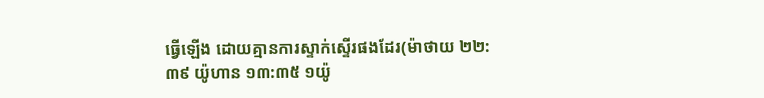ធ្វើឡើង ដោយគ្មានការស្ទាក់ស្ទើរផងដែរ(ម៉ាថាយ ២២:៣៩ យ៉ូហាន ១៣:៣៥ ១យ៉ូ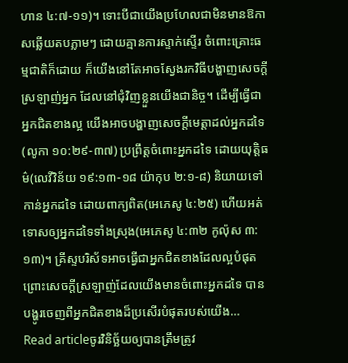ហាន ៤:៧-១១)។ ទោះបីជាយើងប្រហែលជាមិនមានឱកាសឆ្លើយតបភ្លាមៗ ដោយគ្មានការស្ទាក់ស្ទើរ ចំពោះគ្រោះធម្មជាតិក៏ដោយ ក៏យើងនៅតែអាចស្វែងរកវិធីបង្ហាញសេចក្តីស្រឡាញ់អ្នក ដែលនៅជុំវិញខ្លួនយើងជានិច្ច។ ដើម្បីធ្វើជាអ្នកជិតខាងល្អ យើងអាចបង្ហាញសេចក្តីមេត្តាដល់អ្នកដទៃ(លូកា ១០:២៩-៣៧) ប្រព្រឹត្តចំពោះអ្នកដទៃ ដោយយុត្តិធម៌(លេវីវិន័យ ១៩:១៣-១៨ យ៉ាកុប ២:១-៨) និយាយទៅកាន់អ្នកដទៃ ដោយពាក្យពិត(អេភេសូ ៤:២៥) ហើយអត់ទោសឲ្យអ្នកដទៃទាំងស្រុង(អេភេសូ ៤:៣២ កូល៉ុស ៣:១៣)។ គ្រីស្ទបរិស័ទអាចធ្វើជាអ្នកជិតខាងដែលល្អបំផុត ព្រោះសេចក្តីស្រឡាញ់ដែលយើងមានចំពោះអ្នកដទៃ បានបង្ហូរចេញពីអ្នកជិតខាងដ៏ប្រសើរបំផុតរបស់យើង…
Read articleចូរវិនិច្ឆ័យឲ្យបានត្រឹមត្រូវ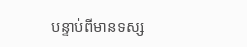បន្ទាប់ពីមានទស្ស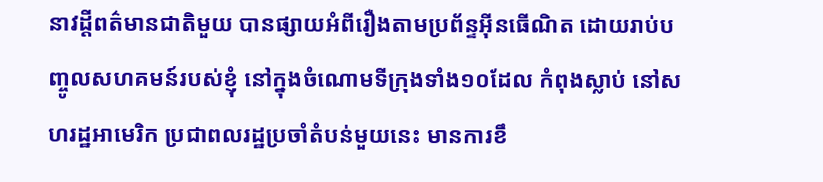នាវដ្តីពត៌មានជាតិមួយ បានផ្សាយអំពីរឿងតាមប្រព័ន្ទអ៊ីនធើណិត ដោយរាប់បញ្ចូលសហគមន៍របស់ខ្ញុំ នៅក្នុងចំណោមទីក្រុងទាំង១០ដែល កំពុងស្លាប់ នៅសហរដ្ឋអាមេរិក ប្រជាពលរដ្ឋប្រចាំតំបន់មួយនេះ មានការខឹ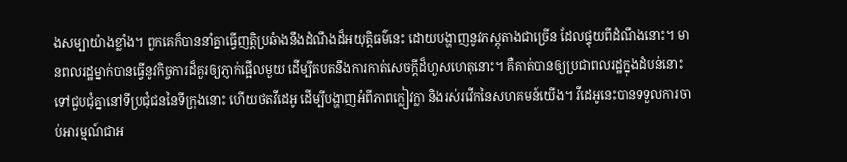ងសម្បាយ៉ាងខ្លាំង។ ពួកគេក៏បាននាំគ្នាធ្វើញត្តិប្រឆំាងនឹងដំណឹងដ៏អយុត្តិធម៌នេះ ដោយបង្ហាញនូវភស្តុតាងជាច្រើន ដែលផ្ទុយពីដំណឹងនោះ។ មានពលរដ្ឋម្នាក់បានធ្វើនូវកិច្ចការដ៏គួរឲ្យភ្ញាក់ផ្អើលមួយ ដើម្បីតបតនឹងការកាត់សេចក្តីដ៏ហួសហេតុនោះ។ គឺគាត់បានឲ្យប្រជាពលរដ្ឋក្នុងដំបន់នោះ ទៅជួបជុំគ្នានៅទីប្រជុំជននៃទីក្រុងនោះ ហើយថតវីដេអូ ដើម្បីបង្ហាញអំពីភាពក្លៀវក្លា និងរស់រវើកនៃសហគមន៍យើង។ វីដេអូនេះបានទទួលការចាប់អារម្មណ៍ជាអ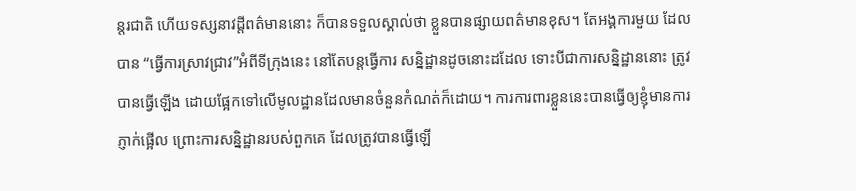ន្តរជាតិ ហើយទស្សនាវដ្ដីពត៌មាននោះ ក៏បានទទួលស្គាល់ថា ខ្លួនបានផ្សាយពត៌មានខុស។ តែអង្គការមួយ ដែលបាន “ធ្វើការស្រាវជ្រាវ”អំពីទីក្រុងនេះ នៅតែបន្តធ្វើការ សន្និដ្ឋានដូចនោះដដែល ទោះបីជាការសន្និដ្ឋាននោះ ត្រូវបានធ្វើឡើង ដោយផ្អែកទៅលើមូលដ្ឋានដែលមានចំនួនកំណត់ក៏ដោយ។ ការការពារខ្លួននេះបានធ្វើឲ្យខ្ញុំមានការភ្ញាក់ផ្អើល ព្រោះការសន្និដ្ឋានរបស់ពួកគេ ដែលត្រូវបានធ្វើឡើ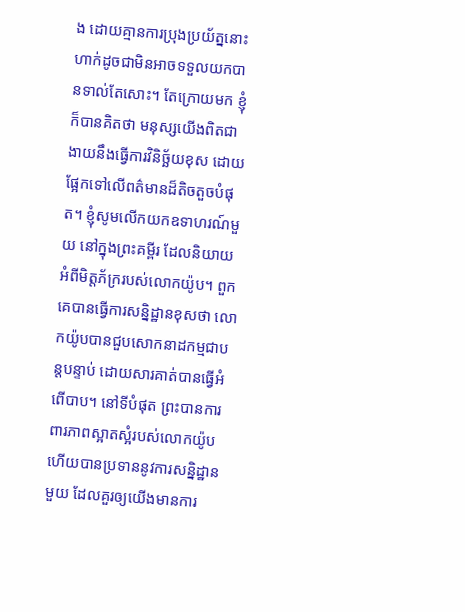ង ដោយគ្មានការប្រុងប្រយ័ត្ននោះ ហាក់ដូចជាមិនអាចទទួលយកបានទាល់តែសោះ។ តែក្រោយមក ខ្ញុំក៏បានគិតថា មនុស្សយើងពិតជាងាយនឹងធ្វើការវិនិច្ឆ័យខុស ដោយផ្អែកទៅលើពត៌មានដ៏តិចតួចបំផុត។ ខ្ញុំសូមលើកយកឧទាហរណ៍មួយ នៅក្នុងព្រះគម្ពីរ ដែលនិយាយអំពីមិត្តភ័ក្ររបស់លោកយ៉ូប។ ពួកគេបានធ្វើការសន្និដ្ឋានខុសថា លោកយ៉ូបបានជួបសោកនាដកម្មជាបន្តបន្ទាប់ ដោយសារគាត់បានធ្វើអំពើបាប។ នៅទីបំផុត ព្រះបានការពារភាពស្អាតស្អំរបស់លោកយ៉ូប ហើយបានប្រទាននូវការសន្និដ្ឋានមួយ ដែលគួរឲ្យយើងមានការ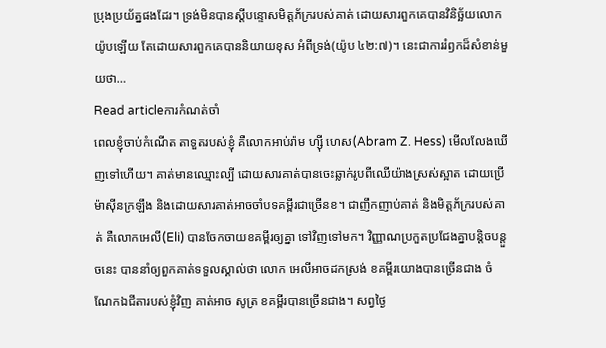ប្រុងប្រយ័ត្នផងដែរ។ ទ្រង់មិនបានស្តីបន្ទោសមិត្តភ័ក្ររបស់គាត់ ដោយសារពួកគេបានវិនិច្ឆ័យលោកយ៉ូបឡើយ តែដោយសារពួកគេបាននិយាយខុស អំពីទ្រង់(យ៉ូប ៤២:៧)។ នេះជាការរំឭកដ៏សំខាន់មួយថា…
Read articleការកំណត់ចាំ
ពេលខ្ញុំចាប់កំណើត តាទួតរបស់ខ្ញុំ គឺលោកអាប់រ៉ាម ហ្ស៊ី ហេស(Abram Z. Hess) មើលលែងឃើញទៅហើយ។ គាត់មានឈ្មោះល្បី ដោយសារគាត់បានចេះឆ្លាក់រូបពីឈើយ៉ាងស្រស់ស្អាត ដោយប្រើម៉ាស៊ីនក្រឡឹង និងដោយសារគាត់អាចចាំបទគម្ពីរជាច្រើនខ។ ជាញឹកញាប់គាត់ និងមិត្តភ័ក្ររបស់គាត់ គឺលោកអេលី(Eli) បានចែកចាយខគម្ពីរឲ្យគ្នា ទៅវិញទៅមក។ វិញ្ញាណប្រកួតប្រជែងគ្នាបន្តិចបន្តួចនេះ បាននាំឲ្យពួកគាត់ទទួលស្គាល់ថា លោក អេលីអាចដកស្រង់ ខគម្ពីរយោងបានច្រើនជាង ចំណែកឯជីតារបស់ខ្ញុំវិញ គាត់អាច សូត្រ ខគម្ពីរបានច្រើនជាង។ សព្វថ្ងៃ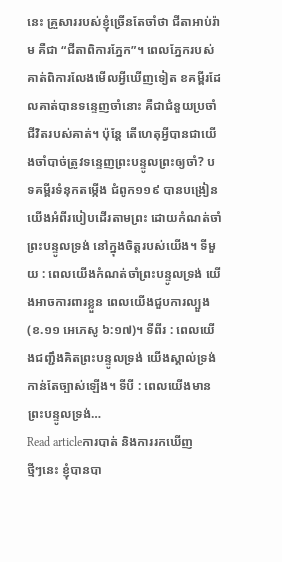នេះ គ្រួសាររបស់ខ្ញុំច្រើនតែចាំថា ជីតាអាប់រ៉ាម គឺជា “ជីតាពិការភ្នែក”។ ពេលភ្នែករបស់គាត់ពិការលែងមើលអ្វីឃើញទៀត ខគម្ពីរដែលគាត់បានទន្ទេញចាំនោះ គឺជាជំនួយប្រចាំជីវិតរបស់គាត់។ ប៉ុន្តែ តើហេតុអ្វីបានជាយើងចាំបាច់ត្រូវទន្ទេញព្រះបន្ទូលព្រះឲ្យចាំ? បទគម្ពីរទំនុកតម្កើង ជំពូក១១៩ បានបង្រៀនយើងអំពីរបៀបដើរតាមព្រះ ដោយកំណត់ចាំព្រះបន្ទូលទ្រង់ នៅក្នុងចិត្តរបស់យើង។ ទីមួយ : ពេលយើងកំណត់ចាំព្រះបន្ទូលទ្រង់ យើងអាចការពារខ្លួន ពេលយើងជួបការល្បួង(ខ.១១ អេភេសូ ៦:១៧)។ ទីពីរ : ពេលយើងជញ្ជឹងគិតព្រះបន្ទូលទ្រង់ យើងស្គាល់ទ្រង់កាន់តែច្បាស់ឡើង។ ទីបី : ពេលយើងមានព្រះបន្ទូលទ្រង់…
Read articleការបាត់ និងការរកឃើញ
ថ្មីៗនេះ ខ្ញុំបានបា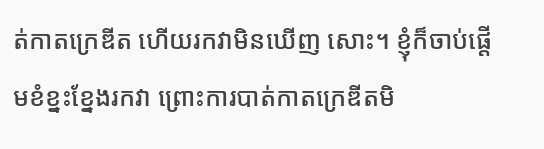ត់កាតក្រេឌីត ហើយរកវាមិនឃើញ សោះ។ ខ្ញុំក៏ចាប់ផ្តើមខំខ្នះខ្នែងរកវា ព្រោះការបាត់កាតក្រេឌីតមិ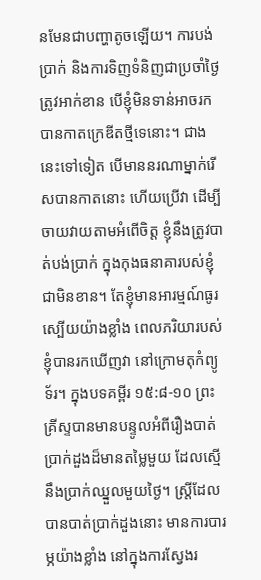នមែនជាបញ្ហាតូចឡើយ។ ការបង់ប្រាក់ និងការទិញទំនិញជាប្រចាំថ្ងៃត្រូវអាក់ខាន បើខ្ញុំមិនទាន់អាចរកបានកាតក្រេឌីតថ្មីទេនោះ។ ជាងនេះទៅទៀត បើមាននរណាម្នាក់រើសបានកាតនោះ ហើយប្រើវា ដើម្បីចាយវាយតាមអំពើចិត្ត ខ្ញុំនឹងត្រូវបាត់បង់ប្រាក់ ក្នុងកុងធនាគារបស់ខ្ញុំជាមិនខាន។ តែខ្ញុំមានអារម្មណ៍ធូរស្បើយយ៉ាងខ្លាំង ពេលភរិយារបស់ខ្ញុំបានរកឃើញវា នៅក្រោមតុកំព្យូទ័រ។ ក្នុងបទគម្ពីរ ១៥:៨-១០ ព្រះគ្រីស្ទបានមានបន្ទូលអំពីរឿងបាត់ប្រាក់ដួងដ៏មានតម្លៃមួយ ដែលស្មើនឹងប្រាក់ឈ្នួលមួយថ្ងៃ។ ស្រ្តីដែលបានបាត់ប្រាក់ដួងនោះ មានការបារម្ភយ៉ាងខ្លាំង នៅក្នុងការស្វែងរ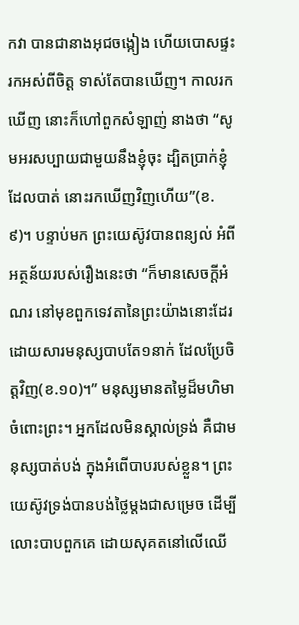កវា បានជានាងអុជចង្កៀង ហើយបោសផ្ទះរកអស់ពីចិត្ត ទាស់តែបានឃើញ។ កាលរកឃើញ នោះក៏ហៅពួកសំឡាញ់ នាងថា “សូមអរសប្បាយជាមួយនឹងខ្ញុំចុះ ដ្បិតប្រាក់ខ្ញុំដែលបាត់ នោះរកឃើញវិញហើយ”(ខ.៩)។ បន្ទាប់មក ព្រះយេស៊ូវបានពន្យល់ អំពីអត្ថន័យរបស់រឿងនេះថា “ក៏មានសេចក្តីអំណរ នៅមុខពួកទេវតានៃព្រះយ៉ាងនោះដែរ ដោយសារមនុស្សបាបតែ១នាក់ ដែលប្រែចិត្តវិញ(ខ.១០)។” មនុស្សមានតម្លៃដ៏មហិមាចំពោះព្រះ។ អ្នកដែលមិនស្គាល់ទ្រង់ គឺជាមនុស្សបាត់បង់ ក្នុងអំពើបាបរបស់ខ្លួន។ ព្រះយេស៊ូវទ្រង់បានបង់ថ្លៃម្តងជាសម្រេច ដើម្បីលោះបាបពួកគេ ដោយសុគតនៅលើឈើ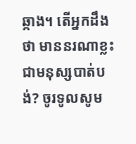ឆ្កាង។ តើអ្នកដឹងថា មាននរណាខ្លះ ជាមនុស្សបាត់បង់? ចូរទូលសូម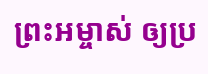ព្រះអម្ចាស់ ឲ្យប្រ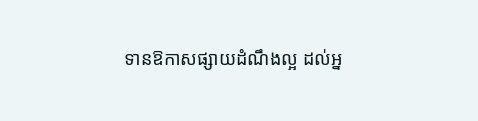ទានឱកាសផ្សាយដំណឹងល្អ ដល់អ្ន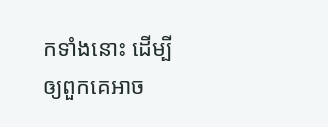កទាំងនោះ ដើម្បីឲ្យពួកគេអាច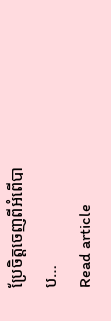ប្រែចិត្តចេញពីអំពើបាប…
Read article